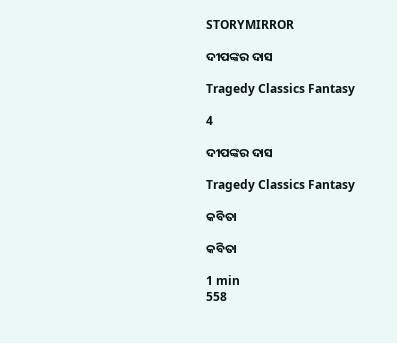STORYMIRROR

ଦୀପଙ୍କର ଦାସ

Tragedy Classics Fantasy

4

ଦୀପଙ୍କର ଦାସ

Tragedy Classics Fantasy

କବିତା

କବିତା

1 min
558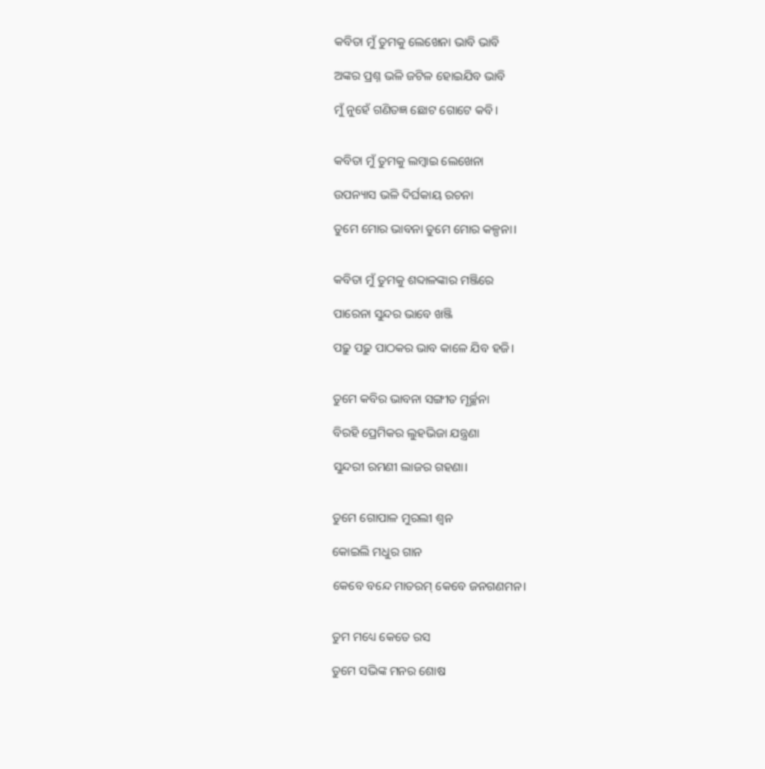କବିତା ମୁଁ ତୁମକୁ ଲେଖେନା ଭାବି ଭାବି

ଅଙ୍କର ପ୍ରଶ୍ନ ଭଳି ଜଟିଳ ହୋଇଯିବ ଭାବି

ମୁଁ ନୁହେଁ ଗଣିତଜ୍ଞ ଛୋଟ ଗୋଟେ କବି।


କବିତା ମୁଁ ତୁମକୁ ଲମ୍ବାଇ ଲେଖେନା

ଉପନ୍ୟାସ ଭଳି ଦିର୍ଘକାୟ ରଚନା

ତୁମେ ମୋର ଭାବନା ତୁମେ ମୋର କଳ୍ପନା।


କବିତା ମୁଁ ତୁମକୁ ଶବ୍ଦାଳଙ୍କାର ମଞ୍ଜିରେ

ପାରେନା ସୁନ୍ଦର ଭାବେ ଖଞ୍ଜି

ପଢ଼ୁ ପଢ଼ୁ ପାଠକର ଭାବ କାଳେ ଯିବ ହଜି।


ତୁମେ କବିର ଭାବନା ସଙ୍ଗୀତ ମୂର୍ଚ୍ଛନା

ବିରହି ପ୍ରେମିକର ଲୁହଭିଜା ଯନ୍ତ୍ରଣା

ସୁନ୍ଦରୀ ରମଣୀ ଲାଜର ଗହଣା।


ତୁମେ ଗୋପାଳ ମୁରଲୀ ଶ୍ୱନ

କୋଇଲି ମଧୁର ଗାନ

କେବେ ବନ୍ଦେ ମାତରମ୍ କେବେ ଜନଗଣମନ।


ତୁମ ମଧ୍ୟେ କେତେ ରସ

ତୁମେ ସଭିଙ୍କ ମନର ଶୋଷ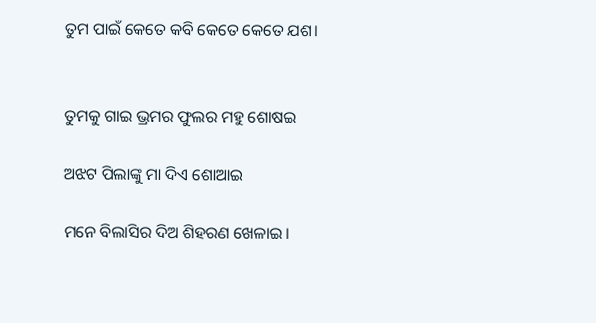ତୁମ ପାଇଁ କେତେ କବି କେତେ କେତେ ଯଶ।


ତୁମକୁ ଗାଇ ଭ୍ରମର ଫୁଲର ମହୁ ଶୋଷଇ

ଅଝଟ ପିଲାଙ୍କୁ ମା ଦିଏ ଶୋଆଇ

ମନେ ବିଲାସିର ଦିଅ ଶିହରଣ ଖେଳାଇ।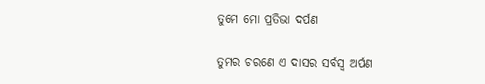ତୁମେ ମୋ ପ୍ରତିଭା ଦର୍ପଣ

ତୁମର ଚରଣେ ଏ ଦାସର ସର୍ବସ୍ବ ଅର୍ପଣ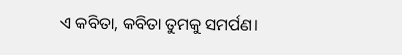ଏ କବିତା, କବିତା ତୁମକୁ ସମର୍ପଣ।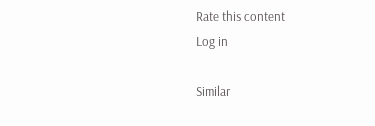Rate this content
Log in

Similar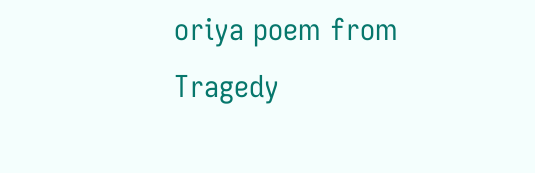oriya poem from Tragedy